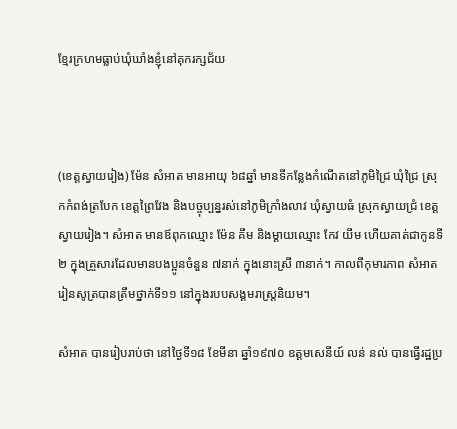ខ្មែរក្រហមធ្លាប់ឃុំឃាំងខ្ញុំនៅគុករក្សជ័យ



(ខេត្តស្វាយរៀង) ម៉ែន សំអាត មានអាយុ ៦៨ឆ្នាំ មានទីកន្លែងកំណើតនៅភូមិជ្រៃ ឃុំជ្រៃ ស្រុកកំពង់ត្របែក ខេត្តព្រៃវែង និងបច្ចុប្បន្នរស់នៅភូមិក្រាំងលាវ ឃុំស្វាយធំ ស្រុកស្វាយជ្រំ ខេត្តស្វាយរៀង។ សំអាត មានឪពុកឈ្មោះ ម៉ែន គឹម និងម្តាយឈ្មោះ កែវ យឹម ហើយគាត់ជាកូនទី២ ក្នុងគ្រួសារដែលមានបងប្អូនចំនួន ៧នាក់ ក្នុងនោះស្រី ៣នាក់។ កាលពីកុមារភាព សំអាត រៀនសូត្របានត្រឹមថ្នាក់ទី១១ នៅក្នុងរបបសង្គមរាស្ត្រនិយម។

សំអាត បានរៀបរាប់ថា នៅថ្ងៃទី១៨ ខែមីនា ឆ្នាំ១៩៧០ ឧត្តមសេនីយ៍ លន់ នល់ បានធ្វើរដ្ឋប្រ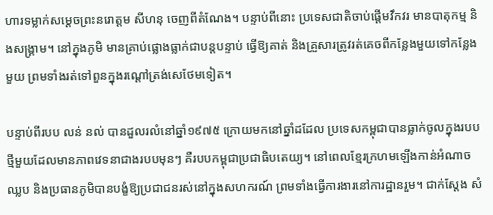ហារទម្លាក់សម្តេចព្រះនរោត្តម សីហនុ ចេញពីតំណែង។ បន្ទាប់ពីនោះ ប្រទេសជាតិចាប់ផ្តើមវឹកវរ មានបាតុកម្ម និងសង្គ្រាម។ នៅក្នុងភូមិ មានគ្រាប់ផ្លោងធ្លាក់ជាបន្តបន្ទាប់ ធ្វើឱ្យគាត់ និងគ្រួសារត្រូវរត់គេចពីកន្លែងមួយទៅកន្លែងមួយ ព្រមទាំងរត់ទៅពួនក្នុងរណ្តៅត្រង់សេថែមទៀត។

បន្ទាប់ពីរបប លន់ នល់ បានដួលរលំនៅឆ្នាំ១៩៧៥ ក្រោយមកនៅឆ្នាំដដែល ប្រទេសកម្ពុជាបានធ្លាក់ចូលក្នុងរបបថ្មីមួយដែលមានភាពវេទនាជាងរបបមុនៗ គឺរបបកម្ពុជាប្រជាធិបតេយ្យ។ នៅពេលខ្មែរក្រហមឡើងកាន់អំណាច ឈ្លប និងប្រធានភូមិបានបង្ខំឱ្យប្រជាជនរស់នៅក្នុងសហករណ៍ ព្រមទាំងធ្វើការងារនៅការដ្ឋានរួម។ ជាក់ស្តែង សំ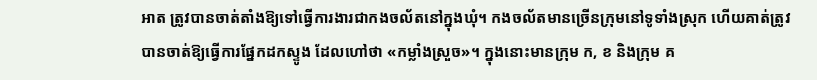អាត ត្រូវបានចាត់តាំងឱ្យទៅធ្វើការងារជាកងចល័តនៅក្នុងឃុំ។ កងចល័តមានច្រើនក្រុមនៅទូទាំងស្រុក ហើយគាត់ត្រូវបានចាត់ឱ្យធ្វើការផ្នែកដកស្ទូង ដែលហៅថា «កម្លាំងស្រួច»។ ក្នុងនោះមានក្រុម ក, ខ និងក្រុម គ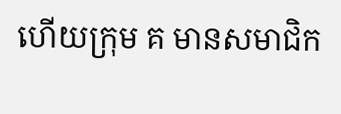ហើយក្រុម គ មានសមាជិក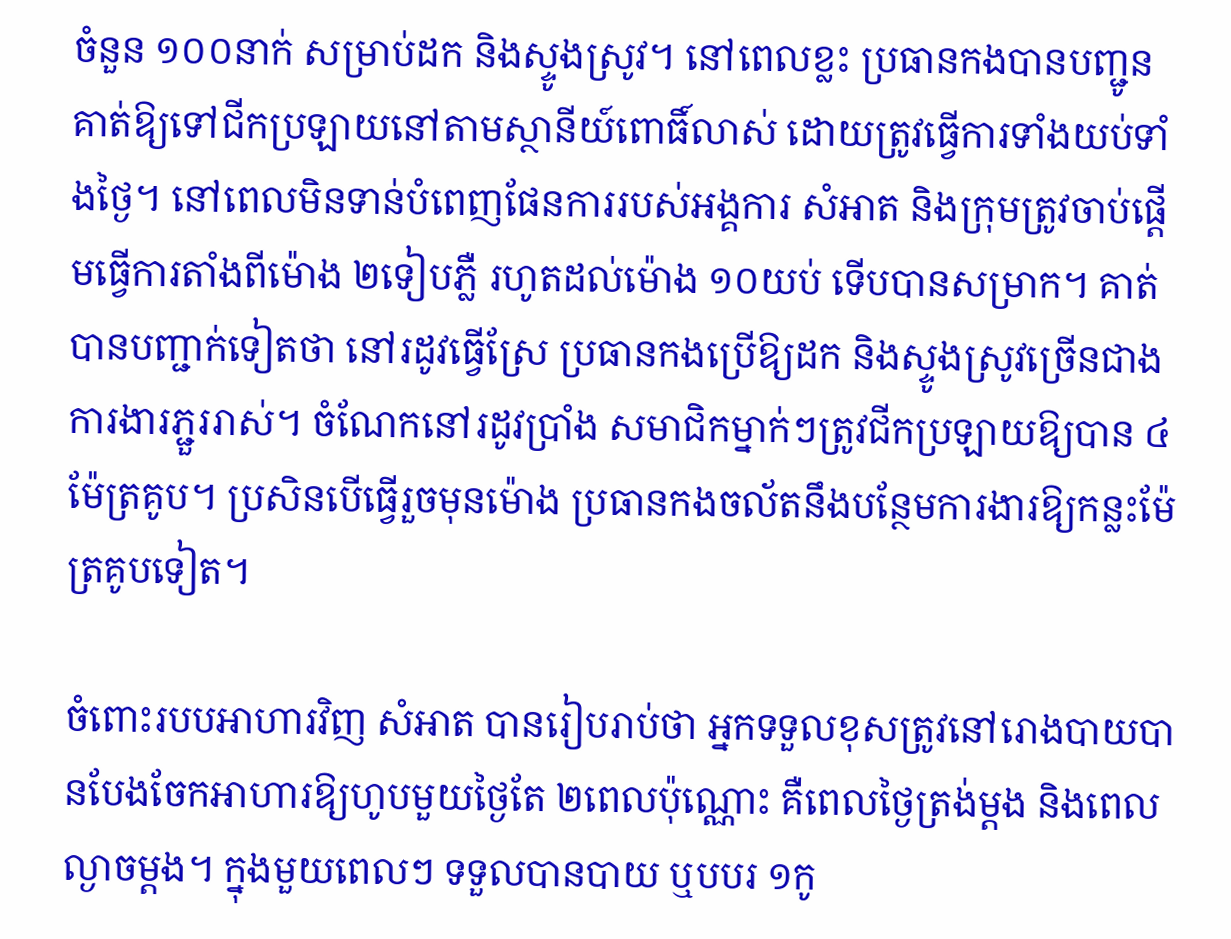ចំនួន ១០០នាក់ សម្រាប់ដក និងស្ទូងស្រូវ។ នៅពេលខ្លះ ប្រធានកងបានបញ្ជូនគាត់ឱ្យទៅជីកប្រឡាយនៅតាមស្ថានីយ៍ពោធិ៍លាស់ ដោយត្រូវធ្វើការទាំងយប់ទាំងថ្ងៃ។ នៅពេលមិនទាន់បំពេញផែនការរបស់អង្គការ សំអាត និងក្រុមត្រូវចាប់ផ្តើមធ្វើការតាំងពីម៉ោង ២ទៀបភ្លឺ រហូតដល់ម៉ោង ១០យប់ ទើបបានសម្រាក។ គាត់បានបញ្ជាក់ទៀតថា នៅរដូវធ្វើស្រែ ប្រធានកងប្រើឱ្យដក និងស្ទូងស្រូវច្រើនជាងការងារភ្ជួររាស់។ ចំណែកនៅរដូវប្រាំង សមាជិកម្នាក់ៗត្រូវជីកប្រឡាយឱ្យបាន ៤ម៉ែត្រគូប។ ប្រសិនបើធ្វើរួចមុនម៉ោង ប្រធានកងចល័តនឹងបន្ថែមការងារឱ្យកន្លះម៉ែត្រគូបទៀត។

ចំពោះរបបអាហារវិញ សំអាត បានរៀបរាប់ថា អ្នកទទួលខុសត្រូវនៅរោងបាយបានបែងចែកអាហារឱ្យហូបមួយថ្ងៃតែ ២ពេលប៉ុណ្ណោះ គឺពេលថ្ងៃត្រង់ម្តង និងពេលល្ងាចម្តង។ ក្នុងមួយពេលៗ ទទួលបានបាយ ឬបបរ ១កូ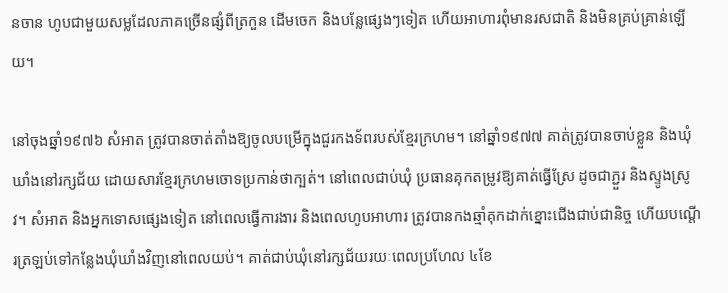នចាន ហូបជាមួយសម្លដែលភាគច្រើនផ្សំពីត្រកួន ដើមចេក និងបន្លែផ្សេងៗទៀត ហើយអាហារពុំមានរសជាតិ និងមិនគ្រប់គ្រាន់ឡើយ។

នៅចុងឆ្នាំ១៩៧៦ សំអាត ត្រូវបានចាត់តាំងឱ្យចូលបម្រើក្នុងជួរកងទ័ពរបស់ខ្មែរក្រហម។ នៅឆ្នាំ១៩៧៧ គាត់ត្រូវបានចាប់ខ្លួន និងឃុំឃាំងនៅរក្សជ័យ ដោយសារខ្មែរក្រហមចោទប្រកាន់ថាក្បត់។ នៅពេលជាប់ឃុំ ប្រធានគុកតម្រូវឱ្យគាត់ធ្វើស្រែ ដូចជាភ្ជួរ និងស្ទូងស្រូវ។ សំអាត និងអ្នកទោសផ្សេងទៀត នៅពេលធ្វើការងារ និងពេលហូបអាហារ ត្រូវបានកងឆ្មាំគុកដាក់ខ្នោះជើងជាប់ជានិច្ច ហើយបណ្តើរត្រឡប់ទៅកន្លែងឃុំឃាំងវិញនៅពេលយប់។ គាត់ជាប់ឃុំនៅរក្សជ័យរយៈពេលប្រហែល ៤ខែ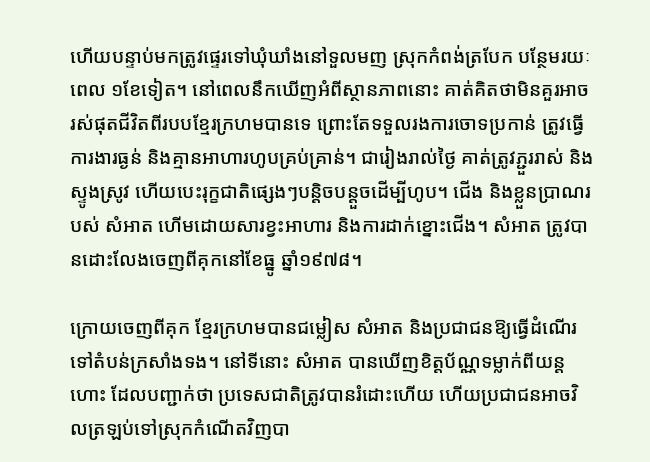ហើយបន្ទាប់មកត្រូវផ្ទេរទៅឃុំឃាំងនៅទួលមញ ស្រុកកំពង់ត្របែក បន្ថែមរយៈពេល ១ខែទៀត។ នៅពេលនឹកឃើញអំពីស្ថានភាពនោះ គាត់គិតថាមិនគួរអាចរស់ផុតជីវិតពីរបបខ្មែរក្រហមបានទេ ព្រោះតែទទួលរងការចោទប្រកាន់ ត្រូវធ្វើការងារធ្ងន់ និងគ្មានអាហារហូបគ្រប់គ្រាន់។ ជារៀងរាល់ថ្ងៃ គាត់ត្រូវភ្ជួររាស់ និងស្ទូងស្រូវ ហើយបេះរុក្ខជាតិផ្សេងៗបន្តិចបន្តួចដើម្បីហូប។ ជើង និងខ្លួនប្រាណរបស់ សំអាត ហើមដោយសារខ្វះអាហារ និងការដាក់ខ្នោះជើង។ សំអាត ត្រូវបានដោះលែងចេញពីគុកនៅខែធ្នូ ឆ្នាំ១៩៧៨។

ក្រោយចេញពីគុក ខ្មែរក្រហមបានជម្លៀស សំអាត និងប្រជាជនឱ្យធ្វើដំណើរទៅតំបន់ក្រសាំងទង។ នៅទីនោះ សំអាត បានឃើញខិត្តប័ណ្ណទម្លាក់ពីយន្តហោះ ដែលបញ្ជាក់ថា ប្រទេសជាតិត្រូវបានរំដោះហើយ ហើយប្រជាជនអាចវិលត្រឡប់ទៅស្រុកកំណើតវិញបា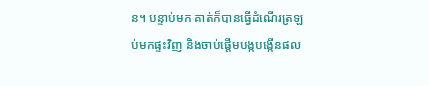ន។ បន្ទាប់មក គាត់ក៏បានធ្វើដំណើរត្រឡប់មកផ្ទះវិញ និងចាប់ផ្តើមបង្កបង្កើនផល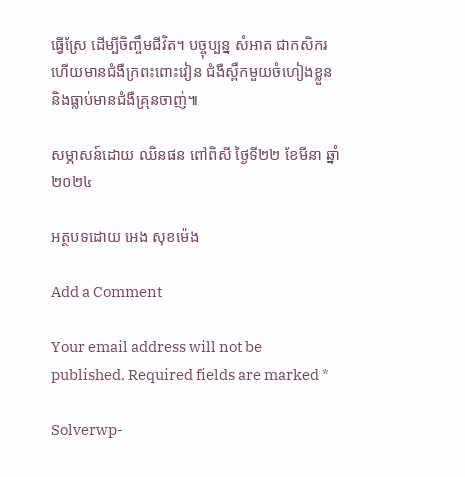ធ្វើស្រែ ដើម្បីចិញ្ចឹមជីវិត។ បច្ចុប្បន្ន សំអាត ជាកសិករ ហើយមានជំងឺក្រពះពោះវៀន ជំងឺស្ពឹកមួយចំហៀងខ្លួន និងធ្លាប់មានជំងឺគ្រុនចាញ់៕

សម្ភាសន៍ដោយ ឈិនផន ពៅពិសី ថ្ងៃទី២២ ខែមីនា ឆ្នាំ២០២៤

អត្ថបទដោយ អេង សុខម៉េង

Add a Comment

Your email address will not be published. Required fields are marked *

Solverwp-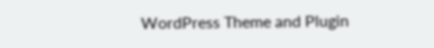WordPress Theme and Plugin